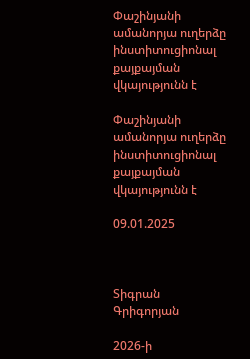Փաշինյանի ամանորյա ուղերձը ինստիտուցիոնալ քայքայման վկայությունն է

Փաշինյանի ամանորյա ուղերձը ինստիտուցիոնալ քայքայման վկայությունն է

09.01.2025



Տիգրան Գրիգորյան

2026-ի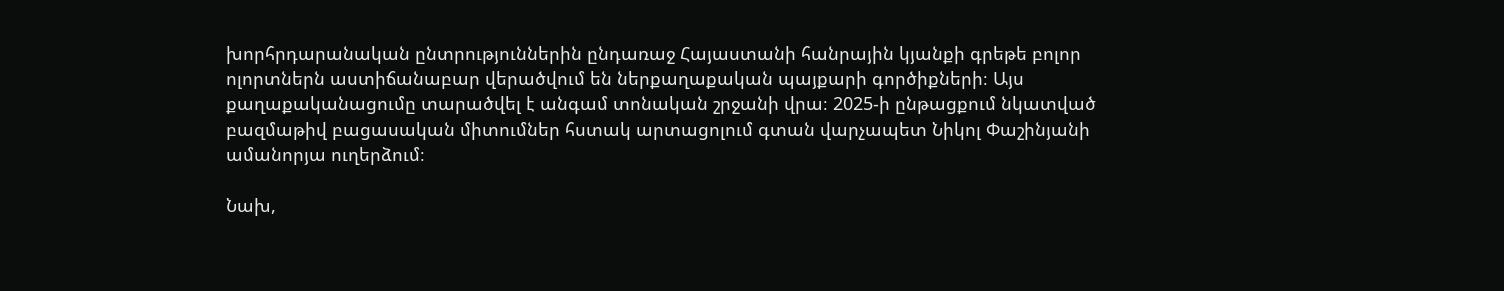խորհրդարանական ընտրություններին ընդառաջ Հայաստանի հանրային կյանքի գրեթե բոլոր ոլորտներն աստիճանաբար վերածվում են ներքաղաքական պայքարի գործիքների։ Այս քաղաքականացումը տարածվել է անգամ տոնական շրջանի վրա։ 2025-ի ընթացքում նկատված բազմաթիվ բացասական միտումներ հստակ արտացոլում գտան վարչապետ Նիկոլ Փաշինյանի ամանորյա ուղերձում։

Նախ,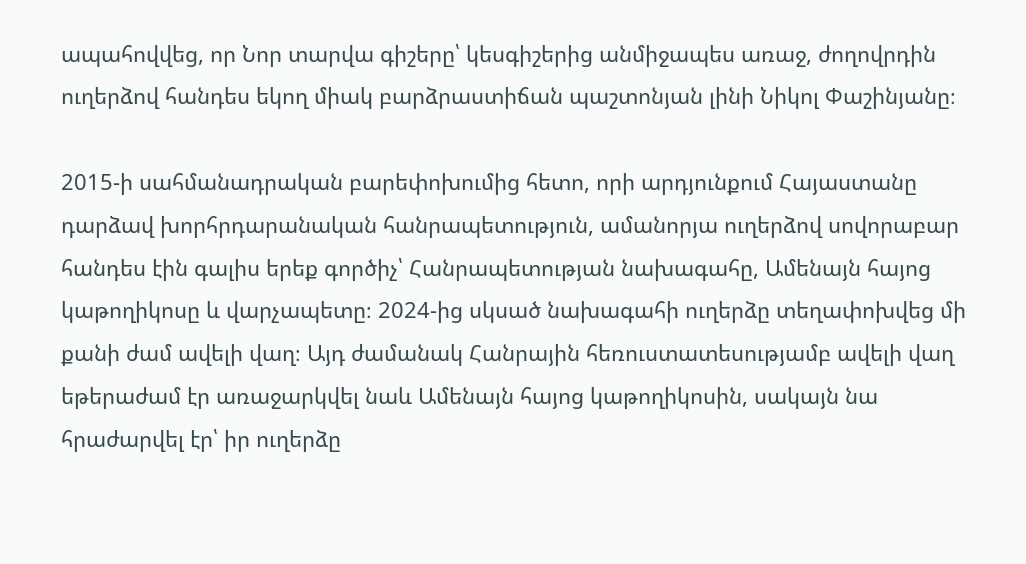ապահովվեց, որ Նոր տարվա գիշերը՝ կեսգիշերից անմիջապես առաջ, ժողովրդին ուղերձով հանդես եկող միակ բարձրաստիճան պաշտոնյան լինի Նիկոլ Փաշինյանը։

2015-ի սահմանադրական բարեփոխումից հետո, որի արդյունքում Հայաստանը դարձավ խորհրդարանական հանրապետություն, ամանորյա ուղերձով սովորաբար հանդես էին գալիս երեք գործիչ՝ Հանրապետության նախագահը, Ամենայն հայոց կաթողիկոսը և վարչապետը։ 2024-ից սկսած նախագահի ուղերձը տեղափոխվեց մի քանի ժամ ավելի վաղ։ Այդ ժամանակ Հանրային հեռուստատեսությամբ ավելի վաղ եթերաժամ էր առաջարկվել նաև Ամենայն հայոց կաթողիկոսին, սակայն նա հրաժարվել էր՝ իր ուղերձը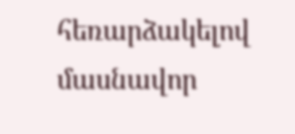հեռարձակելով մասնավոր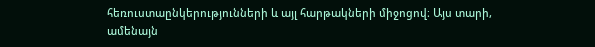հեռուստաընկերությունների և այլ հարթակների միջոցով։ Այս տարի, ամենայն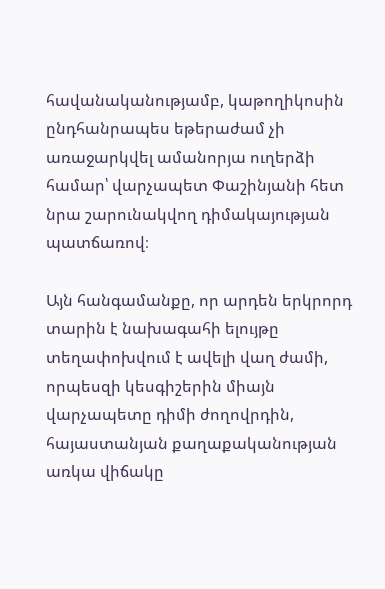հավանականությամբ, կաթողիկոսին ընդհանրապես եթերաժամ չի առաջարկվել ամանորյա ուղերձի համար՝ վարչապետ Փաշինյանի հետ նրա շարունակվող դիմակայության պատճառով։

Այն հանգամանքը, որ արդեն երկրորդ տարին է նախագահի ելույթը տեղափոխվում է ավելի վաղ ժամի, որպեսզի կեսգիշերին միայն վարչապետը դիմի ժողովրդին, հայաստանյան քաղաքականության առկա վիճակը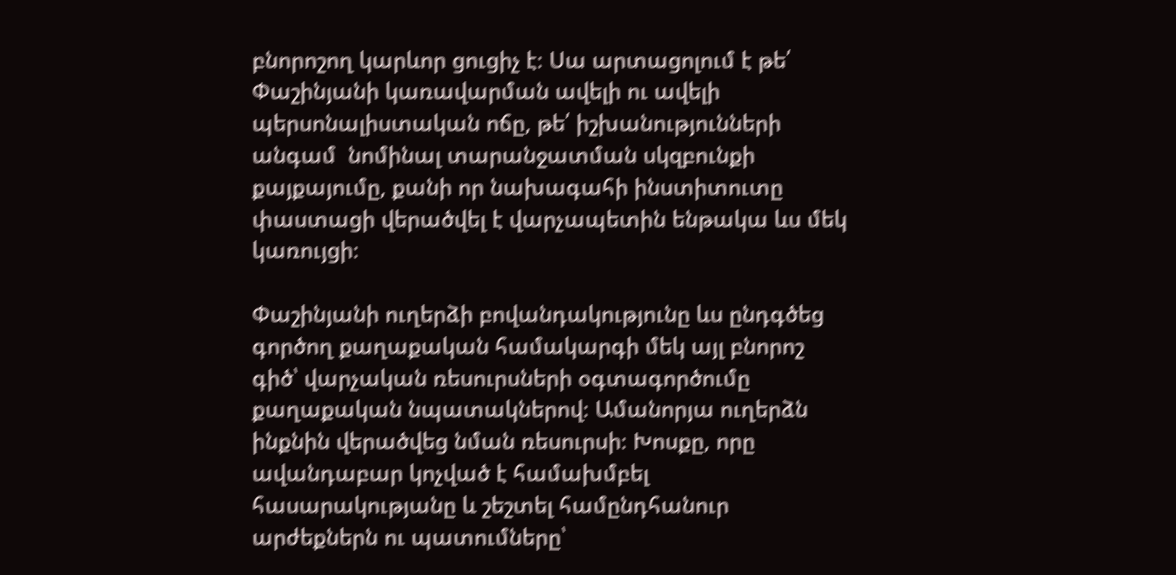բնորոշող կարևոր ցուցիչ է։ Սա արտացոլում է թե՛ Փաշինյանի կառավարման ավելի ու ավելի պերսոնալիստական ոճը, թե՛ իշխանությունների  անգամ  նոմինալ տարանջատման սկզբունքի քայքայումը, քանի որ նախագահի ինստիտուտը փաստացի վերածվել է վարչապետին ենթակա ևս մեկ կառույցի։

Փաշինյանի ուղերձի բովանդակությունը ևս ընդգծեց գործող քաղաքական համակարգի մեկ այլ բնորոշ գիծ՝ վարչական ռեսուրսների օգտագործումը քաղաքական նպատակներով։ Ամանորյա ուղերձն ինքնին վերածվեց նման ռեսուրսի։ Խոսքը, որը ավանդաբար կոչված է համախմբել հասարակությանը և շեշտել համընդհանուր արժեքներն ու պատումները՝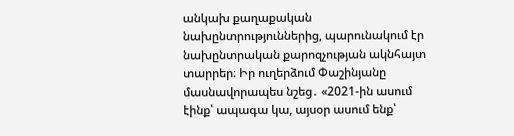անկախ քաղաքական նախընտրություններից, պարունակում էր նախընտրական քարոզչության ակնհայտ տարրեր։ Իր ուղերձում Փաշինյանը մասնավորապես նշեց․ «2021-ին ասում էինք՝ ապագա կա, այսօր ասում ենք՝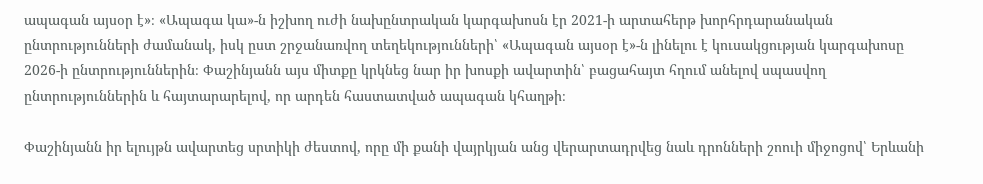ապագան այսօր է»։ «Ապագա կա»-ն իշխող ուժի նախընտրական կարգախոսն էր 2021-ի արտահերթ խորհրդարանական ընտրությունների ժամանակ, իսկ ըստ շրջանառվող տեղեկությունների՝ «Ապագան այսօր է»-ն լինելու է կուսակցության կարգախոսը 2026-ի ընտրություններին։ Փաշինյանն այս միտքը կրկնեց նար իր խոսքի ավարտին՝ բացահայտ հղում անելով սպասվող ընտրություններին և հայտարարելով, որ արդեն հաստատված ապագան կհաղթի։

Փաշինյանն իր ելույթն ավարտեց սրտիկի ժեստով, որը մի քանի վայրկյան անց վերարտադրվեց նաև դրոնների շոուի միջոցով՝ Երևանի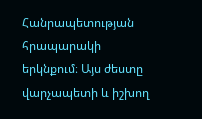Հանրապետության հրապարակի երկնքում։ Այս ժեստը վարչապետի և իշխող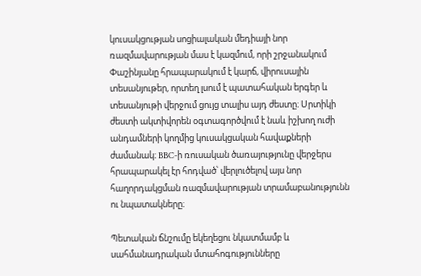կուսակցության սոցիալական մեդիայի նոր ռազմավարության մաս է կազմում, որի շրջանակում Փաշինյանը հրապարակում է կարճ, վիրուսային տեսանյութեր, որտեղ լսում է պատահական երգեր և տեսանյութի վերջում ցույց տալիս այդ ժեստը։ Սրտիկի ժեստի ակտիվորեն օգտագործվում է նաև իշխող ուժի անդամների կողմից կուսակցական հավաքների ժամանակ։ BBC-ի ռուսական ծառայությունը վերջերս հրապարակել էր հոդված՝ վերլուծելով այս նոր հաղորդակցման ռազմավարության տրամաբանությունն ու նպատակները։

Պետական ճնշումը եկեղեցու նկատմամբ և սահմանադրական մտահոգությունները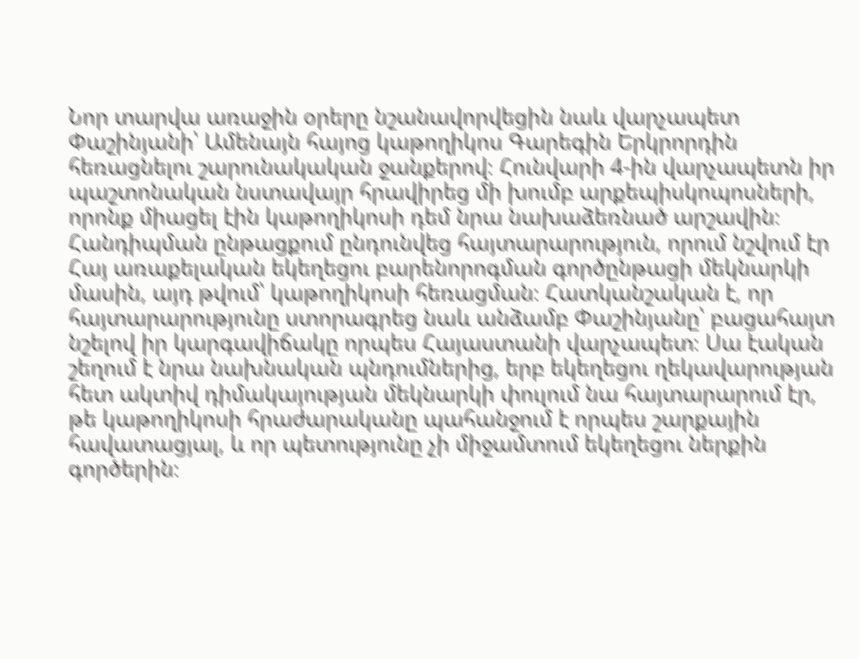Նոր տարվա առաջին օրերը նշանավորվեցին նաև վարչապետ Փաշինյանի՝ Ամենայն հայոց կաթողիկոս Գարեգին Երկրորդին հեռացնելու շարունակական ջանքերով։ Հունվարի 4-ին վարչապետն իր պաշտոնական նստավայր հրավիրեց մի խումբ արքեպիսկոպոսների, որոնք միացել էին կաթողիկոսի դեմ նրա նախաձեռնած արշավին։ Հանդիպման ընթացքում ընդունվեց հայտարարություն, որում նշվում էր Հայ առաքելական եկեղեցու բարենորոգման գործընթացի մեկնարկի մասին, այդ թվում՝ կաթողիկոսի հեռացման։ Հատկանշական է, որ հայտարարությունը ստորագրեց նաև անձամբ Փաշինյանը՝ բացահայտ նշելով իր կարգավիճակը որպես Հայաստանի վարչապետ։ Սա էական շեղում է նրա նախնական պնդումներից, երբ եկեղեցու ղեկավարության հետ ակտիվ դիմակայության մեկնարկի փուլում նա հայտարարում էր, թե կաթողիկոսի հրաժարականը պահանջում է որպես շարքային հավատացյալ, և որ պետությունը չի միջամտում եկեղեցու ներքին գործերին։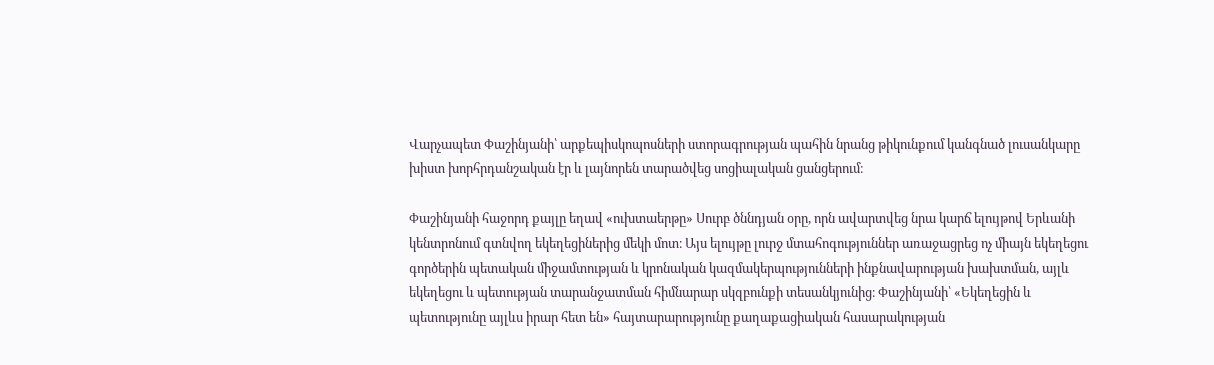Վարչապետ Փաշինյանի՝ արքեպիսկոպոսների ստորագրության պահին նրանց թիկունքում կանգնած լուսանկարը խիստ խորհրդանշական էր և լայնորեն տարածվեց սոցիալական ցանցերում։

Փաշինյանի հաջորդ քայլը եղավ «ուխտաերթը» Սուրբ ծննդյան օրը, որն ավարտվեց նրա կարճ ելույթով Երևանի կենտրոնում գտնվող եկեղեցիներից մեկի մոտ։ Այս ելույթը լուրջ մտահոգություններ առաջացրեց ոչ միայն եկեղեցու գործերին պետական միջամտության և կրոնական կազմակերպությունների ինքնավարության խախտման, այլև եկեղեցու և պետության տարանջատման հիմնարար սկզբունքի տեսանկյունից։ Փաշինյանի՝ «Եկեղեցին և պետությունը այլևս իրար հետ են» հայտարարությունը քաղաքացիական հասարակության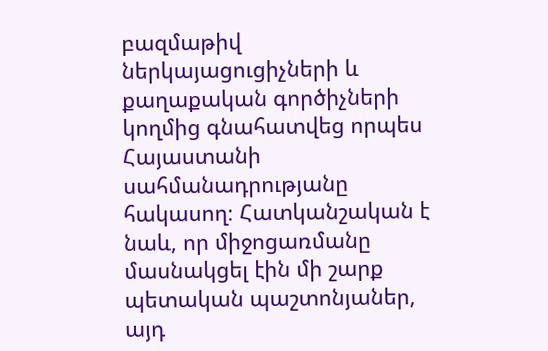բազմաթիվ ներկայացուցիչների և քաղաքական գործիչների կողմից գնահատվեց որպես Հայաստանի սահմանադրությանը հակասող։ Հատկանշական է նաև, որ միջոցառմանը մասնակցել էին մի շարք պետական պաշտոնյաներ, այդ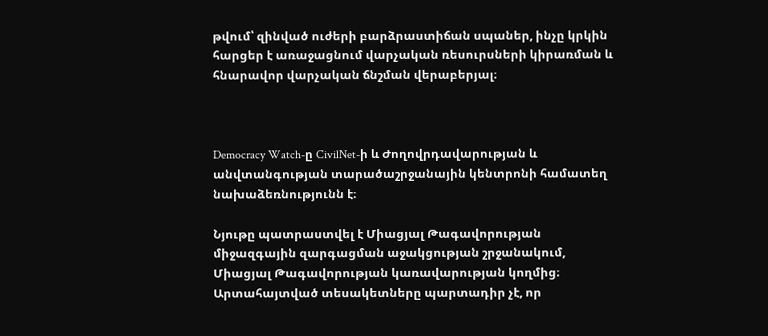թվում՝ զինված ուժերի բարձրաստիճան սպաներ, ինչը կրկին հարցեր է առաջացնում վարչական ռեսուրսների կիրառման և հնարավոր վարչական ճնշման վերաբերյալ։



Democracy Watch-ը CivilNet-ի և Ժողովրդավարության և անվտանգության տարածաշրջանային կենտրոնի համատեղ նախաձեռնությունն է։

Նյութը պատրաստվել է Միացյալ Թագավորության միջազգային զարգացման աջակցության շրջանակում, Միացյալ Թագավորության կառավարության կողմից։  Արտահայտված տեսակետները պարտադիր չէ, որ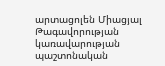արտացոլեն Միացյալ Թագավորության կառավարության պաշտոնական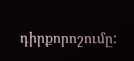դիրքորոշումը: